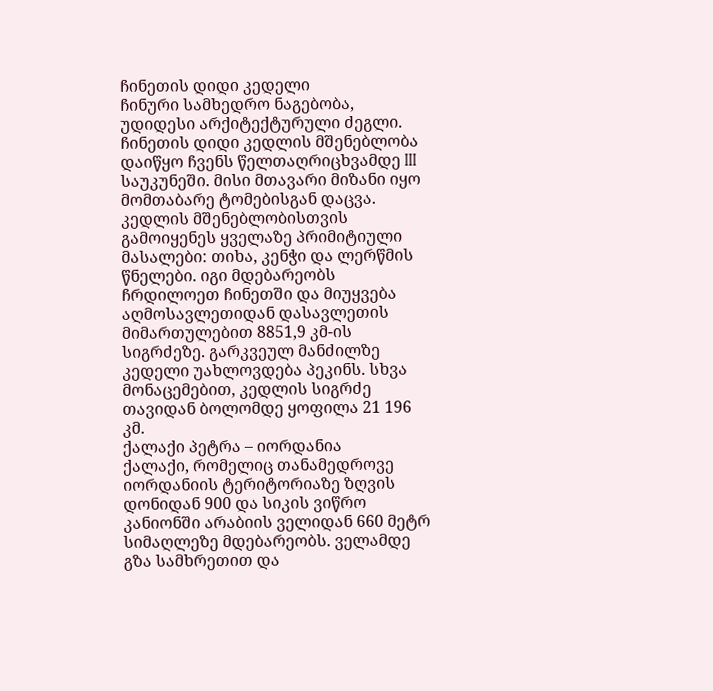ჩინეთის დიდი კედელი
ჩინური სამხედრო ნაგებობა, უდიდესი არქიტექტურული ძეგლი. ჩინეთის დიდი კედლის მშენებლობა დაიწყო ჩვენს წელთაღრიცხვამდე III საუკუნეში. მისი მთავარი მიზანი იყო მომთაბარე ტომებისგან დაცვა. კედლის მშენებლობისთვის გამოიყენეს ყველაზე პრიმიტიული მასალები: თიხა, კენჭი და ლერწმის წნელები. იგი მდებარეობს ჩრდილოეთ ჩინეთში და მიუყვება აღმოსავლეთიდან დასავლეთის მიმართულებით 8851,9 კმ-ის სიგრძეზე. გარკვეულ მანძილზე კედელი უახლოვდება პეკინს. სხვა მონაცემებით, კედლის სიგრძე თავიდან ბოლომდე ყოფილა 21 196 კმ.
ქალაქი პეტრა – იორდანია
ქალაქი, რომელიც თანამედროვე იორდანიის ტერიტორიაზე ზღვის დონიდან 900 და სიკის ვიწრო კანიონში არაბიის ველიდან 660 მეტრ სიმაღლეზე მდებარეობს. ველამდე გზა სამხრეთით და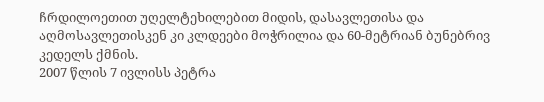ჩრდილოეთით უღელტეხილებით მიდის, დასავლეთისა და აღმოსავლეთისკენ კი კლდეები მოჭრილია და 60-მეტრიან ბუნებრივ კედელს ქმნის.
2007 წლის 7 ივლისს პეტრა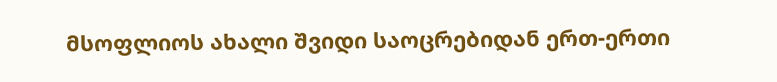მსოფლიოს ახალი შვიდი საოცრებიდან ერთ-ერთი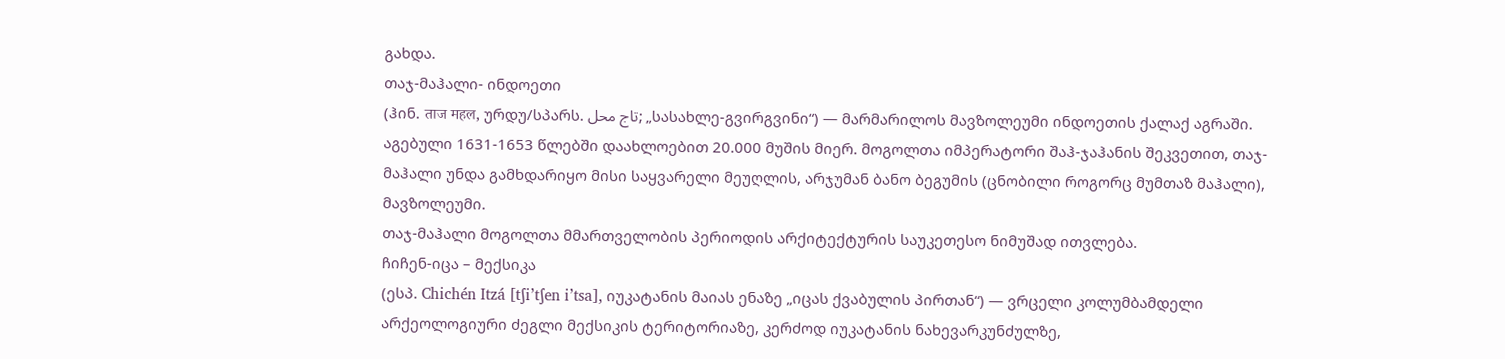გახდა.
თაჯ-მაჰალი- ინდოეთი
(ჰინ. ताज महल, ურდუ/სპარს. تاج محل; „სასახლე-გვირგვინი“) — მარმარილოს მავზოლეუმი ინდოეთის ქალაქ აგრაში. აგებული 1631-1653 წლებში დაახლოებით 20.000 მუშის მიერ. მოგოლთა იმპერატორი შაჰ-ჯაჰანის შეკვეთით, თაჯ-მაჰალი უნდა გამხდარიყო მისი საყვარელი მეუღლის, არჯუმან ბანო ბეგუმის (ცნობილი როგორც მუმთაზ მაჰალი), მავზოლეუმი.
თაჯ-მაჰალი მოგოლთა მმართველობის პერიოდის არქიტექტურის საუკეთესო ნიმუშად ითვლება.
ჩიჩენ-იცა – მექსიკა
(ესპ. Chichén Itzá [tʃi’tʃen i’tsa], იუკატანის მაიას ენაზე „იცას ქვაბულის პირთან“) — ვრცელი კოლუმბამდელი არქეოლოგიური ძეგლი მექსიკის ტერიტორიაზე, კერძოდ იუკატანის ნახევარკუნძულზე,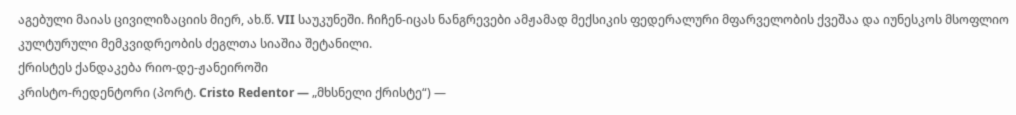აგებული მაიას ცივილიზაციის მიერ, ახ.წ. VII საუკუნეში. ჩიჩენ-იცას ნანგრევები ამჟამად მექსიკის ფედერალური მფარველობის ქვეშაა და იუნესკოს მსოფლიო კულტურული მემკვიდრეობის ძეგლთა სიაშია შეტანილი.
ქრისტეს ქანდაკება რიო-დე-ჟანეიროში
კრისტო-რედენტორი (პორტ. Cristo Redentor — „მხსნელი ქრისტე“) —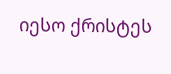იესო ქრისტეს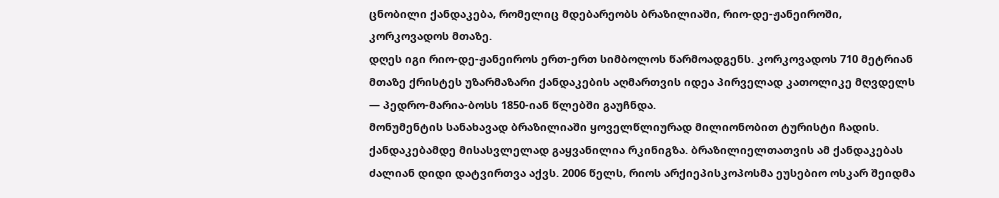ცნობილი ქანდაკება, რომელიც მდებარეობს ბრაზილიაში, რიო-დე-ჟანეიროში, კორკოვადოს მთაზე.
დღეს იგი რიო-დე-ჟანეიროს ერთ-ერთ სიმბოლოს წარმოადგენს. კორკოვადოს 710 მეტრიან მთაზე ქრისტეს უზარმაზარი ქანდაკების აღმართვის იდეა პირველად კათოლიკე მღვდელს — პედრო-მარია-ბოსს 1850-იან წლებში გაუჩნდა.
მონუმენტის სანახავად ბრაზილიაში ყოველწლიურად მილიონობით ტურისტი ჩადის. ქანდაკებამდე მისასვლელად გაყვანილია რკინიგზა. ბრაზილიელთათვის ამ ქანდაკებას ძალიან დიდი დატვირთვა აქვს. 2006 წელს, რიოს არქიეპისკოპოსმა ეუსებიო ოსკარ შეიდმა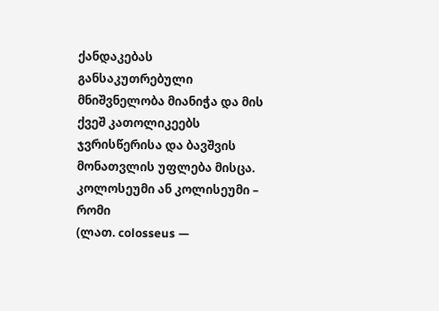ქანდაკებას განსაკუთრებული მნიშვნელობა მიანიჭა და მის ქვეშ კათოლიკეებს ჯვრისწერისა და ბავშვის მონათვლის უფლება მისცა.
კოლოსეუმი ან კოლისეუმი – რომი
(ლათ. colosseus —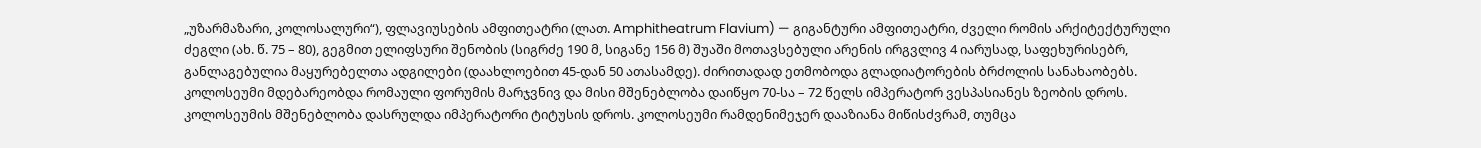„უზარმაზარი, კოლოსალური“), ფლავიუსების ამფითეატრი (ლათ. Amphitheatrum Flavium) — გიგანტური ამფითეატრი, ძველი რომის არქიტექტურული ძეგლი (ახ. წ. 75 – 80), გეგმით ელიფსური შენობის (სიგრძე 190 მ, სიგანე 156 მ) შუაში მოთავსებული არენის ირგვლივ 4 იარუსად, საფეხურისებრ, განლაგებულია მაყურებელთა ადგილები (დაახლოებით 45-დან 50 ათასამდე). ძირითადად ეთმობოდა გლადიატორების ბრძოლის სანახაობებს. კოლოსეუმი მდებარეობდა რომაული ფორუმის მარჯვნივ და მისი მშენებლობა დაიწყო 70-სა – 72 წელს იმპერატორ ვესპასიანეს ზეობის დროს. კოლოსეუმის მშენებლობა დასრულდა იმპერატორი ტიტუსის დროს. კოლოსეუმი რამდენიმეჯერ დააზიანა მიწისძვრამ, თუმცა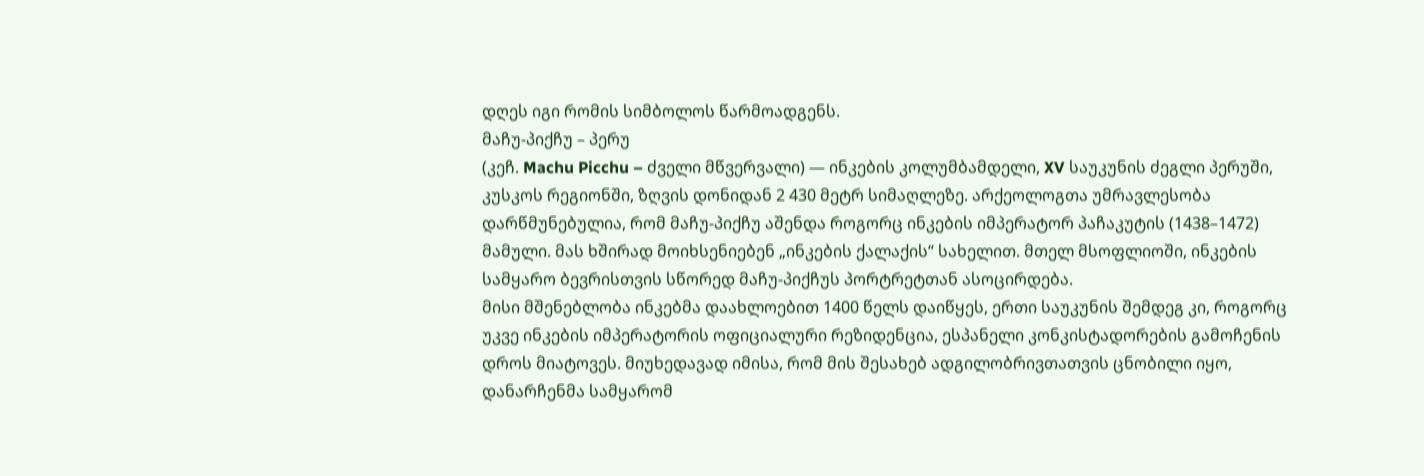დღეს იგი რომის სიმბოლოს წარმოადგენს.
მაჩუ-პიქჩუ – პერუ
(კეჩ. Machu Picchu – ძველი მწვერვალი) — ინკების კოლუმბამდელი, XV საუკუნის ძეგლი პერუში, კუსკოს რეგიონში, ზღვის დონიდან 2 430 მეტრ სიმაღლეზე. არქეოლოგთა უმრავლესობა დარწმუნებულია, რომ მაჩუ-პიქჩუ აშენდა როგორც ინკების იმპერატორ პაჩაკუტის (1438–1472) მამული. მას ხშირად მოიხსენიებენ „ინკების ქალაქის“ სახელით. მთელ მსოფლიოში, ინკების სამყარო ბევრისთვის სწორედ მაჩუ-პიქჩუს პორტრეტთან ასოცირდება.
მისი მშენებლობა ინკებმა დაახლოებით 1400 წელს დაიწყეს, ერთი საუკუნის შემდეგ კი, როგორც უკვე ინკების იმპერატორის ოფიციალური რეზიდენცია, ესპანელი კონკისტადორების გამოჩენის დროს მიატოვეს. მიუხედავად იმისა, რომ მის შესახებ ადგილობრივთათვის ცნობილი იყო, დანარჩენმა სამყარომ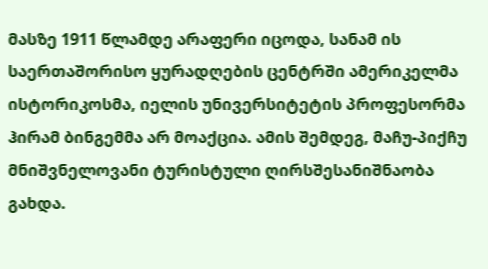მასზე 1911 წლამდე არაფერი იცოდა, სანამ ის საერთაშორისო ყურადღების ცენტრში ამერიკელმა ისტორიკოსმა, იელის უნივერსიტეტის პროფესორმა ჰირამ ბინგემმა არ მოაქცია. ამის შემდეგ, მაჩუ-პიქჩუ მნიშვნელოვანი ტურისტული ღირსშესანიშნაობა გახდა.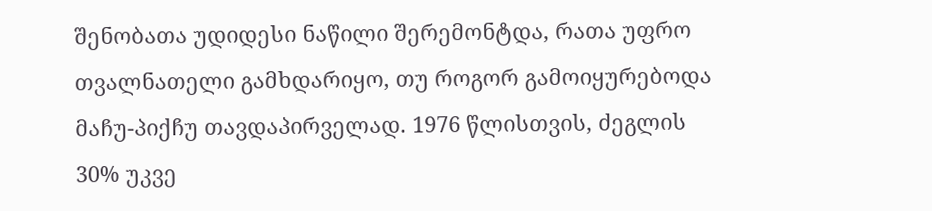შენობათა უდიდესი ნაწილი შერემონტდა, რათა უფრო თვალნათელი გამხდარიყო, თუ როგორ გამოიყურებოდა მაჩუ-პიქჩუ თავდაპირველად. 1976 წლისთვის, ძეგლის 30% უკვე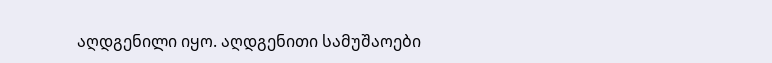აღდგენილი იყო. აღდგენითი სამუშაოები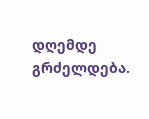დღემდე გრძელდება.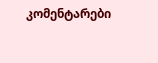კომენტარები